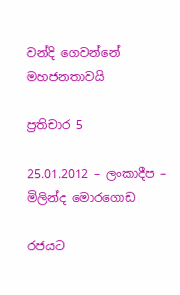වන්දි ගෙවන්නේ මහජනතාවයි

ප්‍රතිචාර 5

25.01.2012 – ලංකාදීප – මිලින්ද මොරගොඩ

රජයට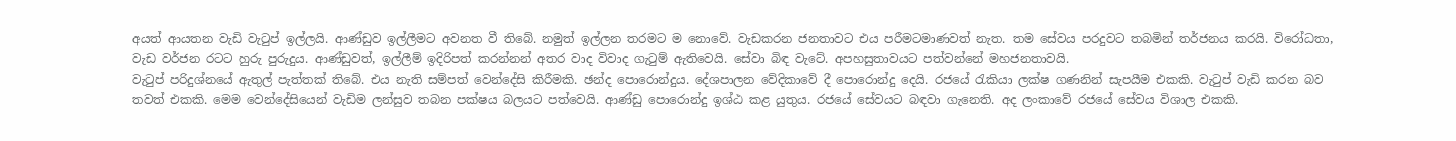අයත් ආයතන වැඩි වැටුප් ඉල්ලයි. ආණ්ඩුව ඉල්ලීමට අවනත වී තිබේ. නමුත් ඉල්ලන තරමට ම නොවේ. වැඩකරන ජනතාවට එය පරීමටමාණවත් නැත. තම සේවය පරදුවට තබමින් තර්ජනය කරයි. විරෝධතා, වැඩ වර්ජන රටට හුරු පුරුදුය. ආණ්ඩුවත්, ඉල්ලීම් ඉදිරිපත් කරන්නන් අතර වාද විවාද ගැටුම් ඇතිවෙයි. සේවා බිඳ වැටේ. අපහසුතාවයට පත්වන්නේ මහජනතාවයි.
වැටුප් පරිදුශ්නයේ ඇතුල් පැත්තක් තිබේ. එය නැති සම්පත් වෙන්දේසි කිරීමකි. ඡන්ද පොරොන්දුය. දේශපාලන වේදිකාවේ දී පොරොන්දු දෙයි. රජයේ රැකියා ලක්ෂ ගණනින් සැපයීම එකකි. වැටුප් වැඩි කරන බව තවත් එකකි. මෙම වෙන්දේසියෙන් වැඩිම ලන්සුව තබන පක්ෂය බලයට පත්වෙයි. ආණ්ඩු පොරොන්දු ඉශ්ඨ කළ යුතුය. රජයේ සේවයට බඳවා ගැනෙති. අද ලංකාවේ රජයේ සේවය විශාල එකකි.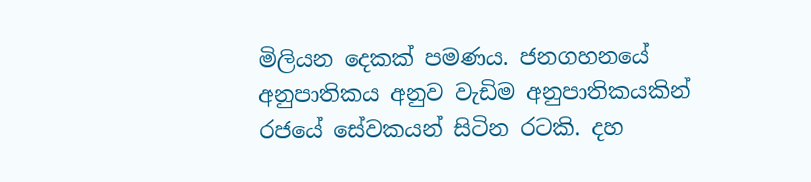මිලියන දෙකක් පමණය. ජනගහනයේ අනුපාතිකය අනුව වැඩිම අනුපාතිකයකින් රජයේ සේවකයන් සිටින රටකි. දහ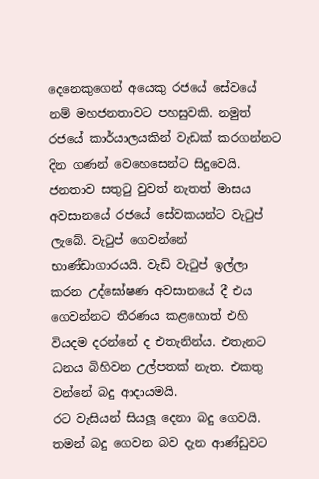දෙනෙකුගෙන් අයෙකු රජයේ සේවයේ නම් මහජනතාවට පහසුවකි. නමුත් රජයේ කාර්යාලයකින් වැඩක් කරගන්නට දින ගණන් වෙහෙසෙන්ට සිදුවෙයි. ජනතාව සතුටු වුවත් නැතත් මාසය අවසානයේ රජයේ සේවකයන්ට වැටුප් ලැබේ. වැටුප් ගෙවන්නේ භාණ්ඩාගාරයයි. වැඩි වැටුප් ඉල්ලා කරන උද්ඝෝෂණ අවසානයේ දී එය ගෙවන්නට තීරණය කළහොත් එහි වියදම දරන්නේ ද එතැනින්ය. එතැනට ධනය බිහිවන උල්පතක් නැත. එකතු වන්නේ බදු ආදායමයි.
රට වැසියන් සියලූ දෙනා බදු ගෙවයි. තමන් බදු ගෙවන බව දැන ආණ්ඩුවට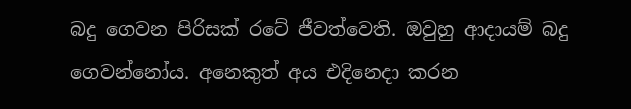බදු ගෙවන පිරිසක් රටේ ජීවත්වෙති. ඔවුහු ආදායම් බදු ගෙවන්නෝය. අනෙකුත් අය එදිනෙදා කරන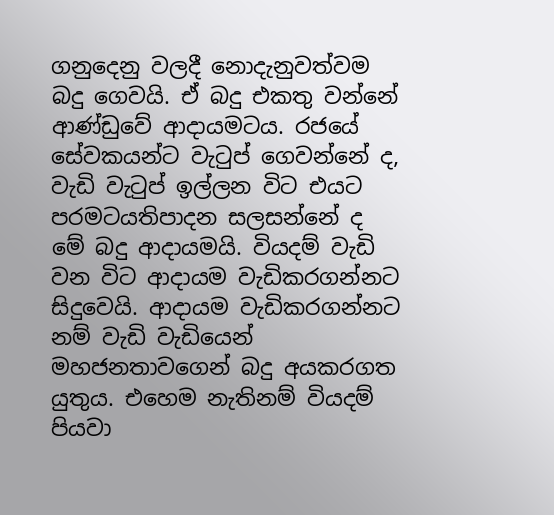ගනුදෙනු වලදී නොදැනුවත්වම බදු ගෙවයි. ඒ බදු එකතු වන්නේ ආණ්ඩුවේ ආදායමටය. රජයේ සේවකයන්ට වැටුප් ගෙවන්නේ ද, වැඩි වැටුප් ඉල්ලන විට එයට පරමටයතිපාදන සලසන්නේ ද මේ බදු ආදායමයි. වියදම් වැඩි වන විට ආදායම වැඩිකරගන්නට සිදුවෙයි. ආදායම වැඩිකරගන්නට නම් වැඩි වැඩියෙන් මහජනතාවගෙන් බදු අයකරගත යුතුය. එහෙම නැතිනම් වියදම් පියවා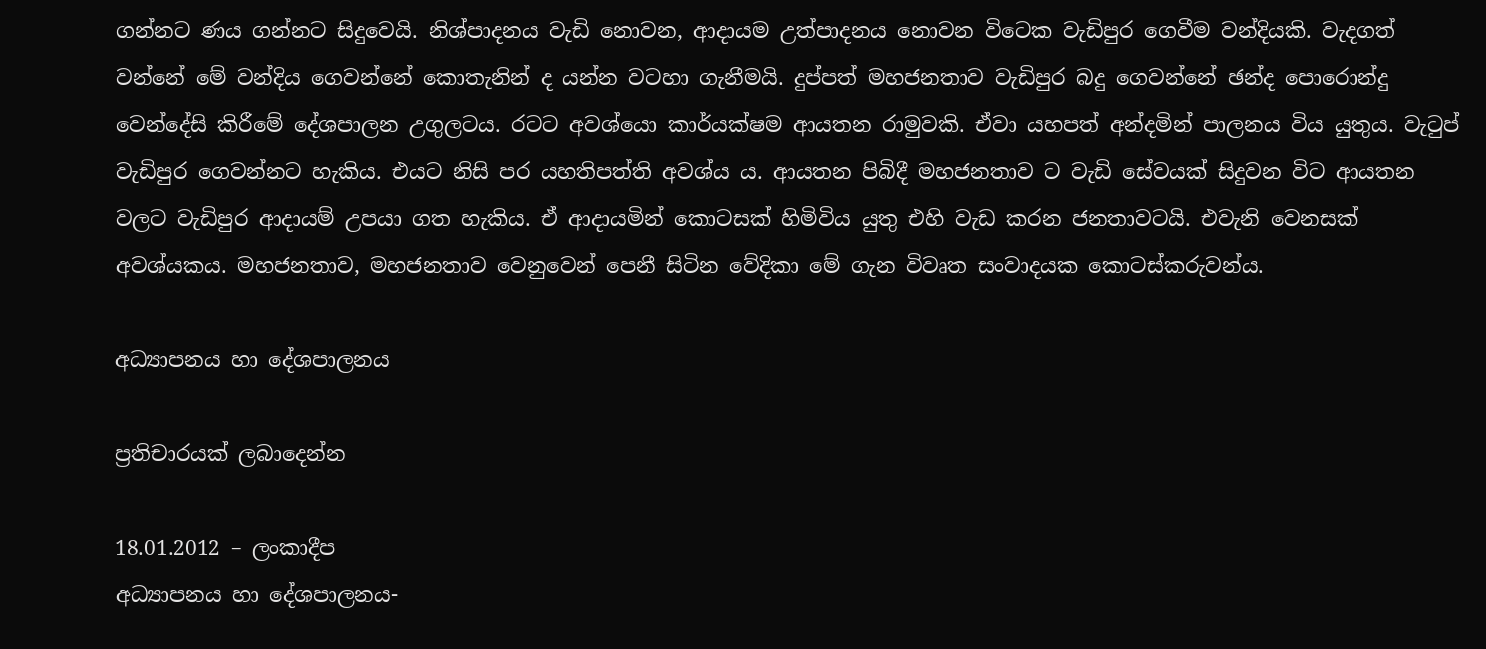ගන්නට ණය ගන්නට සිදුවෙයි. නිශ්පාදනය වැඩි නොවන, ආදායම උත්පාදනය නොවන විටෙක වැඩිපුර ගෙවීම වන්දියකි. වැදගත් වන්නේ මේ වන්දිය ගෙවන්නේ කොතැනින් ද යන්න වටහා ගැනීමයි. දුප්පත් මහජනතාව වැඩිපුර බදු ගෙවන්නේ ඡන්ද පොරොන්දු වෙන්දේසි කිරීමේ දේශපාලන උගුලටය. රටට අවශ්යො කාර්යක්ෂම ආයතන රාමුවකි. ඒවා යහපත් අන්දමින් පාලනය විය යුතුය. වැටුප් වැඩිපුර ගෙවන්නට හැකිය. එයට නිසි පර යහතිපත්ති අවශ්ය ය. ආයතන පිබිදී මහජනතාව ට වැඩි සේවයක් සිදුවන විට ආයතන වලට වැඩිපුර ආදායම් උපයා ගත හැකිය. ඒ ආදායමින් කොටසක් හිමිවිය යුතු එහි වැඩ කරන ජනතාවටයි. එවැනි වෙනසක් අවශ්යකය. මහජනතාව, මහජනතාව වෙනුවෙන් පෙනී සිටින වේදිකා මේ ගැන විවෘත සංවාදයක කොටස්කරුවන්ය.

අධ්‍යාපනය හා දේශපාලනය

ප්‍රතිචාරයක් ලබාදෙන්න

18.01.2012 – ලංකාදීප
අධ්‍යාපනය හා දේශපාලනය-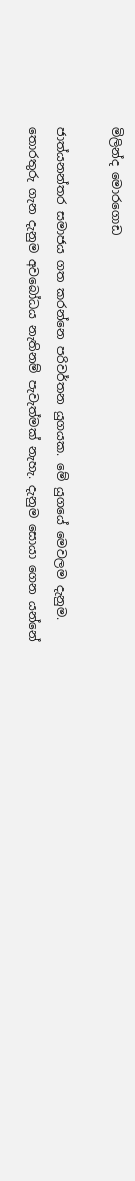මිලින්ද මොරගොඩ

ජාත්යනන්තර සමාජය ගත කරන්නෙ පරිවර්තන යුගයක. මේ යුගයේ මෙවලම දැනුම. තොරතුරු ගැන දැනුම අවබෝධය නැතිනම් පැවැත්මක් නැහැ. දැනුම සොයා ගෙන යන්නේ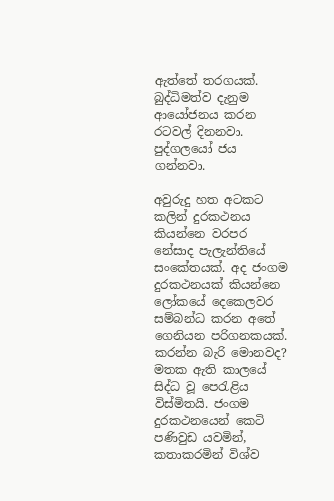ඇත්තේ තරගයක්. බුද්ධිමත්ව දැනුම ආයෝජනය කරන රටවල් දිනනවා. පුද්ගලයෝ ජය ගන්නවා.

අවුරුදු හත අටකට කලින් දුරකථනය කියන්නෙ වරපර නේසාද පැලැන්තියේ සංකේතයක්. අද ජංගම දුරකථනයක් කියන්නෙ ලෝකයේ දෙකෙලවර සම්බන්ධ කරන අතේ ගෙනියන පරිගනකයක්. කරන්න බැරි මොනවද? මතක ඇති කාලයේ සිද්ධ වූ පෙරැළිය විස්මිතයි. ජංගම දුරකථනයෙන් කෙටි පණිවුඩ යවමින්, කතාකරමින් විශ්ව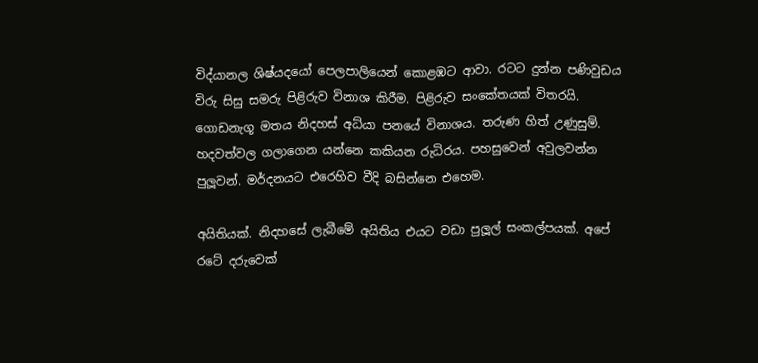විද්යානල ශිෂ්යදයෝ පෙලපාලියෙන් කොළඹට ආවා. රටට දුන්න පණිවුඩය විරු සිසු සමරු පිළිරුව විනාශ කිරීම. පිළිරුව සංකේතයක් විතරයි. ගොඩනැගූ මතය නිදහස් අධ්යා පනයේ විනාශය. තරුණ හිත් උණුසුම්. හදවත්වල ගලාගෙන යන්නෙ කකියන රුධිරය. පහසුවෙන් අවුලවන්න පුලූවන්. මර්දනයට එරෙහිව වීදි බසින්නෙ එහෙම.

අයිතියක්. නිදහසේ ලැබීමේ අයිතිය එයට වඩා පුලූල් සංකල්පයක්. අපේ රටේ දරුවෙක්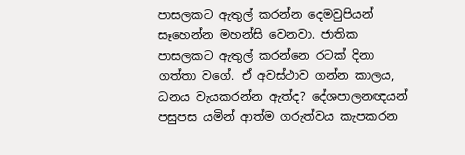පාසලකට ඇතුල් කරන්න දෙමවුපියන් සෑහෙන්න මහන්සි වෙනවා. ජාතික පාසලකට ඇතුල් කරන්නෙ රටක් දිනා ගත්තා වගේ. ඒ අවස්ථාව ගන්න කාලය, ධනය වැයකරන්න ඇත්ද? දේශපාලනඥයන් පසුපස යමින් ආත්ම ගරුත්වය කැපකරන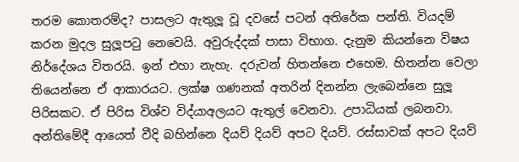තරම කොතරම්ද? පාසලට ඇතුලූ වූ දවසේ පටන් අතිරේක පන්ති. වියදම් කරන මුදල සුලූපටු නෙවෙයි. අවුරුද්දක් පාසා විභාග. දැනුම කියන්නෙ විෂය නිර්දේශය විතරයි. ඉන් එහා නැහැ. දරුවන් හිතන්නෙ එහෙම. හිතන්න වෙලා තියෙන්නෙ ඒ ආකාරයට. ලක්ෂ ගණනක් අතරින් දිනන්න ලැබෙන්නෙ සුලූ පිරිසකට. ඒ පිරිස විශ්ව විද්යාඅලයට ඇතුල් වෙනවා. උපාධියක් ලබනවා. අන්තිමේදී ආයෙත් වීදි බහින්නෙ දියව් දියව් අපට දියව්. රස්සාවක් අපට දියව්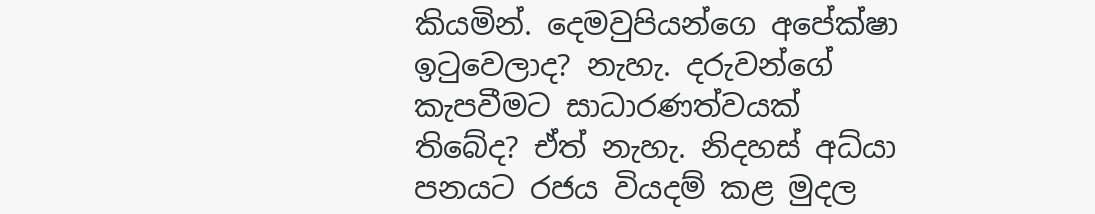කියමින්. දෙමවුපියන්ගෙ අපේක්ෂා ඉටුවෙලාද? නැහැ. දරුවන්ගේ කැපවීමට සාධාරණත්වයක් තිබේද? ඒත් නැහැ. නිදහස් අධ්යා පනයට රජය වියදම් කළ මුදල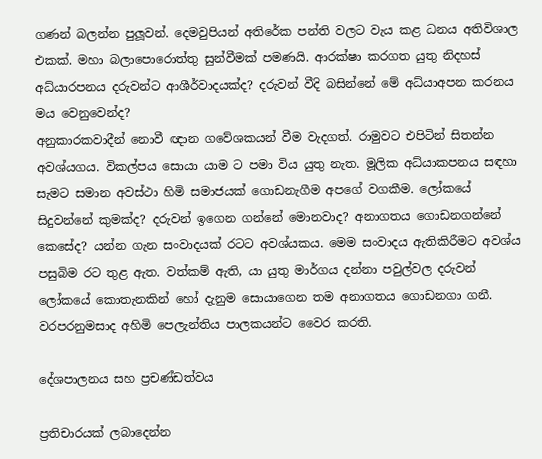ගණන් බලන්න පුලූවන්. දෙමවුපියන් අතිරේක පන්ති වලට වැය කළ ධනය අතිවිශාල එකක්. මහා බලාපොරොත්තු සුන්වීමක් පමණයි. ආරක්ෂා කරගත යුතු නිදහස් අධ්යාරපනය දරුවන්ට ආශීර්වාදයක්ද? දරුවන් වීදි බසින්නේ මේ අධ්යාඅපන කරනය මය වෙනුවෙන්ද?
අනුකාරකවාදීන් නොවී ඥාන ගවේශකයන් වීම වැදගත්. රාමුවට එපිටින් සිතන්න අවශ්යගය. විකල්පය සොයා යාම ට පමා විය යුතු නැත. මූලික අධ්යාකපනය සඳහා සැමට සමාන අවස්ථා හිමි සමාජයක් ගොඩනැගීම අපගේ වගකීම. ලෝකයේ සිදුවන්නේ කුමක්ද? දරුවන් ඉගෙන ගන්නේ මොනවාද? අනාගතය ගොඩනගන්නේ කෙසේද? යන්න ගැන සංවාදයක් රටට අවශ්යකය. මෙම සංවාදය ඇතිකිරීමට අවශ්ය පසුබිම රට තුළ ඇත. වත්කම් ඇති, යා යුතු මාර්ගය දන්නා පවුල්වල දරුවන් ලෝකයේ කොතැනකින් හෝ දැනුම සොයාගෙන තම අනාගතය ගොඩනගා ගනී. වරපරනුමසාද අහිමි පෙලැන්තිය පාලකයන්ට වෛර කරති.

දේශපාලනය සහ ප්‍රචණ්ඩත්වය

ප්‍රතිචාරයක් ලබාදෙන්න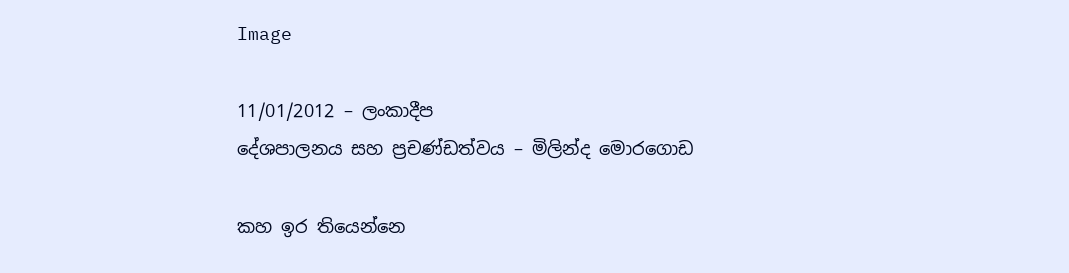Image

11/01/2012 – ලංකාදීප
දේශපාලනය සහ ප්‍රචණ්ඩත්වය – මිලින්ද මොරගොඩ

කහ ඉර තියෙන්නෙ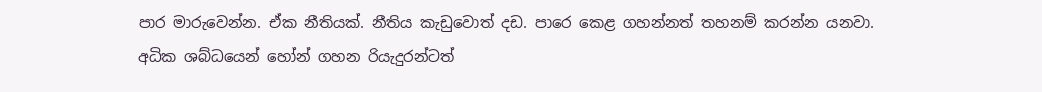පාර මාරුවෙන්න. ඒක නීතියක්. නීතිය කැඩුවොත් දඩ. පාරෙ කෙළ ගහන්නත් තහනම් කරන්න යනවා. අධික ශබ්ධයෙන් හෝන් ගහන රියැදුරන්ටත්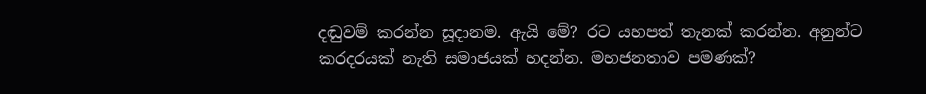දඬුවම් කරන්න සූදානම. ඇයි මේ? රට යහපත් තැනක් කරන්න. අනුන්ට කරදරයක් නැති සමාජයක් හදන්න. මහජනතාව පමණක්?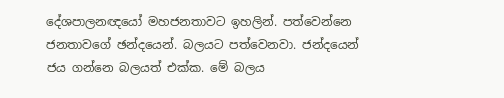දේශපාලනඥයෝ මහජනතාවට ඉහලින්. පත්වෙන්නෙ ජනතාවගේ ඡන්දයෙන්. බලයට පත්වෙනවා. ජන්දයෙන් ජය ගන්නෙ බලයත් එක්ක. මේ බලය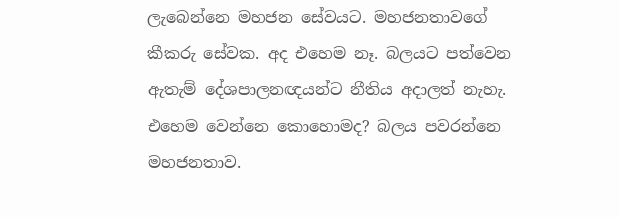ලැබෙන්නෙ මහජන සේවයට. මහජනතාවගේ කීකරු සේවක. අද එහෙම නෑ. බලයට පත්වෙන ඇතැම් දේශපාලනඥයන්ට නීතිය අදාලත් නැහැ. එහෙම වෙන්නෙ කොහොමද? බලය පවරන්නෙ මහජනතාව.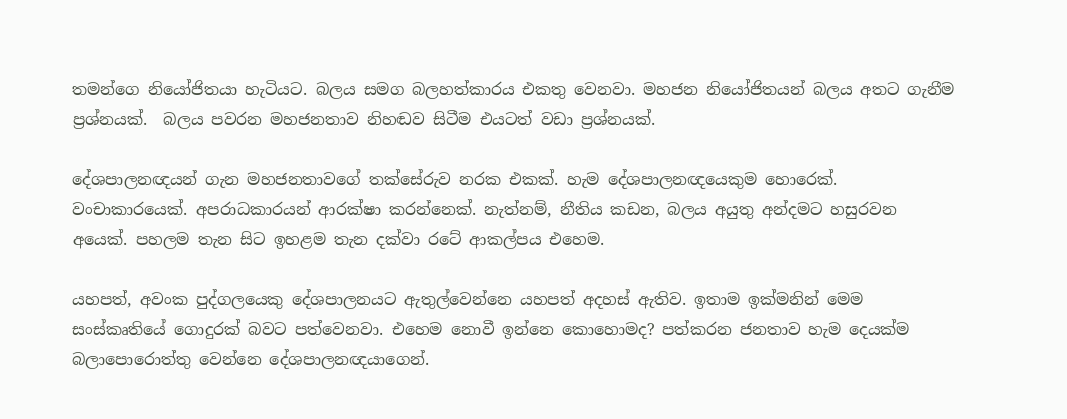තමන්ගෙ නියෝජිතයා හැටියට. බලය සමග බලහත්කාරය එකතු වෙනවා. මහජන නියෝජිතයන් බලය අතට ගැනීම ප්‍රශ්නයක්.  බලය පවරන මහජනතාව නිහඬව සිටීම එයටත් වඩා ප්‍රශ්නයක්.

දේශපාලනඥයන් ගැන මහජනතාවගේ තක්සේරුව නරක එකක්. හැම දේශපාලනඥයෙකුම හොරෙක්. වංචාකාරයෙක්. අපරාධකාරයන් ආරක්ෂා කරන්නෙක්. නැත්නම්, නීතිය කඩන, බලය අයුතු අන්දමට හසුරවන අයෙක්. පහලම තැන සිට ඉහළම තැන දක්වා රටේ ආකල්පය එහෙම.

යහපත්, අවංක පුද්ගලයෙකු දේශපාලනයට ඇතුල්වෙන්නෙ යහපත් අදහස් ඇතිව. ඉතාම ඉක්මනින් මෙම සංස්කෘතියේ ගොදුරක් බවට පත්වෙනවා. එහෙම නොවී ඉන්නෙ කොහොමද? පත්කරන ජනතාව හැම දෙයක්ම බලාපොරොත්තු වෙන්නෙ දේශපාලනඥයාගෙන්.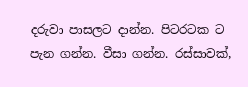දරුවා පාසලට දාන්න. පිටරටක ට පැන ගන්න. වීසා ගන්න. රස්සාවක්,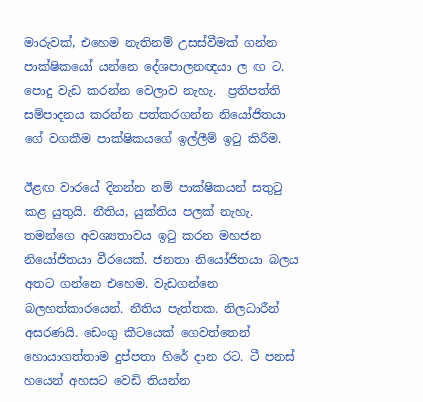මාරුවක්, එහෙම නැතිනම් උසස්වීමක් ගන්න පාක්ෂිකයෝ යන්නෙ දේශපාලනඥයා ල ඟ ට. පොදු වැඩ කරන්න වෙලාව නැහැ.  ප්‍රතිපත්ති සම්පාදනය කරන්න පත්කරගන්න නියෝජිතයා ගේ වගකීම පාක්ෂිකයගේ ඉල්ලීම් ඉටු කිරීම.

ඊළඟ වාරයේ දිනන්න නම් පාක්ෂිකයන් සතුටු කළ යුතුයි. නීතිය, යුක්තිය පලක් නැහැ. තමන්ගෙ අවශ්‍යතාවය ඉටු කරන මහජන නියෝජිතයා වීරයෙක්. ජනතා නියෝජිතයා බලය අතට ගන්නෙ එහෙම. වැඩගන්නෙ බලහත්කාරයෙන්. නීතිය පැත්තක. නිලධාරීන් අසරණයි. ඩෙංගු කීටයෙක් ගෙවත්තෙන් හොයාගත්තාම දුප්පතා හිරේ දාන රට. ටී පනස් හයෙන් අහසට වෙඩි තියන්න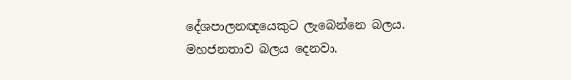දේශපාලනඥයෙකුට ලැබෙන්නෙ බලය. මහජනතාව බලය දෙනවා.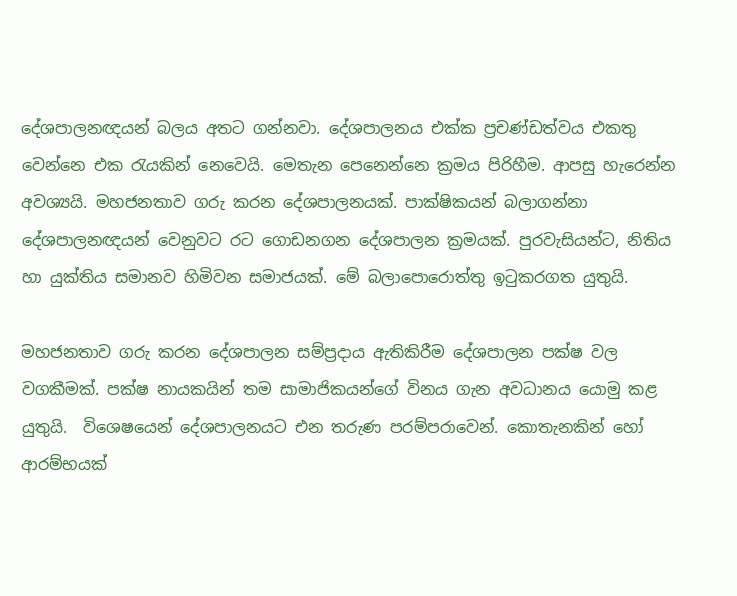දේශපාලනඥයන් බලය අතට ගන්නවා. දේශපාලනය එක්ක ප්‍රචණ්ඩත්වය එකතු වෙන්නෙ එක රැයකින් නෙවෙයි. මෙතැන පෙනෙන්නෙ ක්‍රමය පිරිහීම. ආපසු හැරෙන්න අවශ්‍යයි. මහජනතාව ගරු කරන දේශපාලනයක්. පාක්ෂිකයන් බලාගන්නා දේශපාලනඥයන් වෙනුවට රට ගොඩනගන දේශපාලන ක්‍රමයක්. පුරවැසියන්ට, නිතිය හා යුක්තිය සමානව හිමිවන සමාජයක්. මේ බලාපොරොත්තු ඉටුකරගත යුතුයි.

මහජනතාව ගරු කරන දේශපාලන සම්ප්‍රදාය ඇතිකිරීම දේශපාලන පක්ෂ වල වගකීමක්. පක්ෂ නායකයින් තම සාමාජිකයන්ගේ විනය ගැන අවධානය යොමු කළ යුතුයි.  විශෙෂයෙන් දේශපාලනයට එන තරුණ පරම්පරාවෙන්. කොතැනකින් හෝ ආරම්භයක්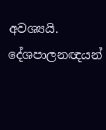අවශ්‍යයි. දේශපාලනඥයන්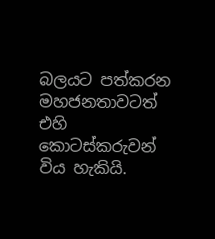බලයට පත්කරන මහජනතාවටත් එහි කොටස්කරුවන් විය හැකියි.